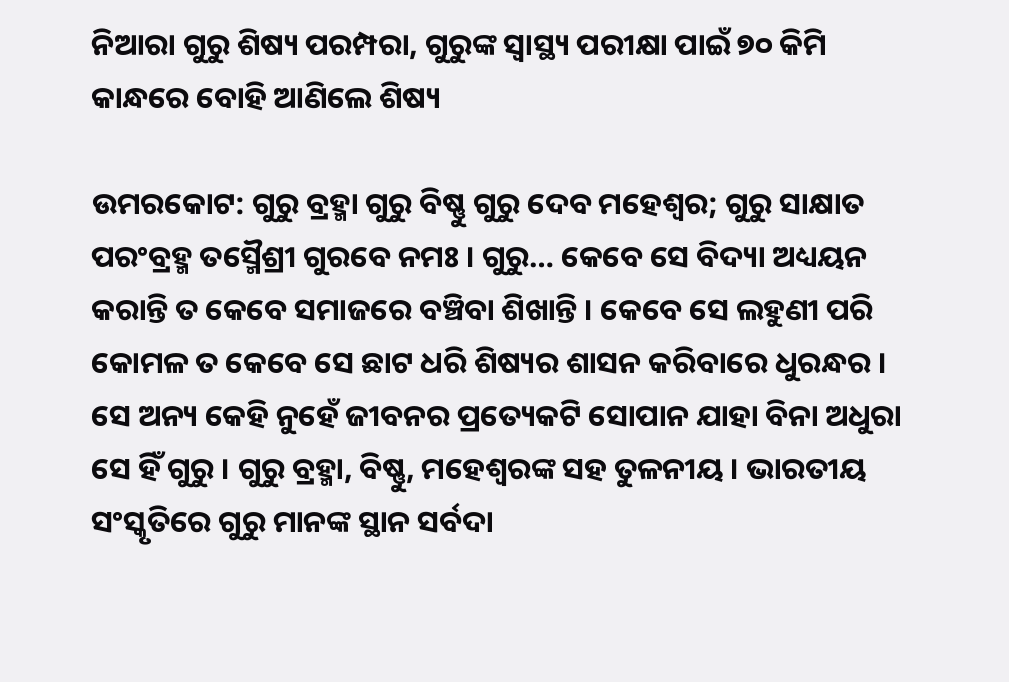ନିଆରା ଗୁରୁ ଶିଷ୍ୟ ପରମ୍ପରା, ଗୁରୁଙ୍କ ସ୍ୱାସ୍ଥ୍ୟ ପରୀକ୍ଷା ପାଇଁ ୭୦ କିମି କାନ୍ଧରେ ବୋହି ଆଣିଲେ ଶିଷ୍ୟ

ଉମରକୋଟ: ଗୁରୁ ବ୍ରହ୍ମା ଗୁରୁ ବିଷ୍ଣୁ ଗୁରୁ ଦେବ ମହେଶ୍ୱର; ଗୁରୁ ସାକ୍ଷାତ ପରଂବ୍ରହ୍ମ ତସ୍ମୈଶ୍ରୀ ଗୁରବେ ନମଃ । ଗୁରୁ… କେବେ ସେ ବିଦ୍ୟା ଅଧ୍ୟୟନ କରାନ୍ତି ତ କେବେ ସମାଜରେ ବଞ୍ଚିବା ଶିଖାନ୍ତି । କେବେ ସେ ଲହୁଣୀ ପରି କୋମଳ ତ କେବେ ସେ ଛାଟ ଧରି ଶିଷ୍ୟର ଶାସନ କରିବାରେ ଧୁରନ୍ଧର । ସେ ଅନ୍ୟ କେହି ନୁହେଁ ଜୀବନର ପ୍ରତ୍ୟେକଟି ସୋପାନ ଯାହା ବିନା ଅଧୁରା ସେ ହିଁ ଗୁରୁ । ଗୁରୁ ବ୍ରହ୍ମା, ବିଷ୍ଣୁ, ମହେଶ୍ୱରଙ୍କ ସହ ତୁଳନୀୟ । ଭାରତୀୟ ସଂସ୍କୃତିରେ ଗୁରୁ ମାନଙ୍କ ସ୍ଥାନ ସର୍ବଦା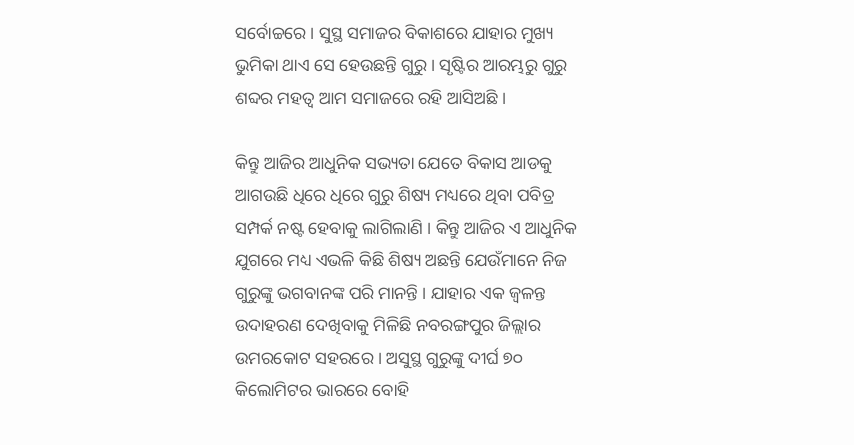ସର୍ବୋଚ୍ଚରେ । ସୁସ୍ଥ ସମାଜର ବିକାଶରେ ଯାହାର ମୁଖ୍ୟ ଭୁମିକା ଥାଏ ସେ ହେଉଛନ୍ତି ଗୁରୁ । ସୃଷ୍ଟିର ଆରମ୍ଭରୁ ଗୁରୁ ଶବ୍ଦର ମହତ୍ୱ ଆମ ସମାଜରେ ରହି ଆସିଅଛି ।

କିନ୍ତୁ ଆଜିର ଆଧୁନିକ ସଭ୍ୟତା ଯେତେ ବିକାସ ଆଡକୁ ଆଗଉଛି ଧିରେ ଧିରେ ଗୁରୁ ଶିଷ୍ୟ ମଧ୍ୟରେ ଥିବା ପବିତ୍ର ସମ୍ପର୍କ ନଷ୍ଟ ହେବାକୁ ଲାଗିଲାଣି । କିନ୍ତୁ ଆଜିର ଏ ଆଧୁନିକ ଯୁଗରେ ମଧ୍ୟ ଏଭଳି କିଛି ଶିଷ୍ୟ ଅଛନ୍ତି ଯେଉଁମାନେ ନିଜ ଗୁରୁଙ୍କୁ ଭଗବାନଙ୍କ ପରି ମାନନ୍ତି । ଯାହାର ଏକ ଜ୍ୱଳନ୍ତ ଉଦାହରଣ ଦେଖିବାକୁ ମିଳିଛି ନବରଙ୍ଗପୁର ଜିଲ୍ଲାର ଉମରକୋଟ ସହରରେ । ଅସୁସ୍ଥ ଗୁରୁଙ୍କୁ ଦୀର୍ଘ ୭୦ କିଲୋମିଟର ଭାରରେ ବୋହି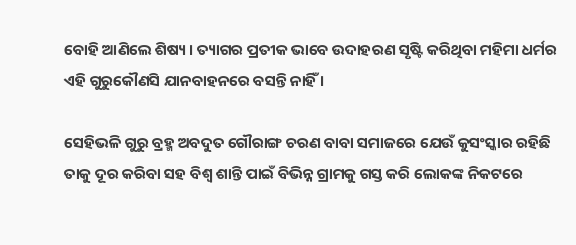ବୋହି ଆଣିଲେ ଶିଷ୍ୟ । ତ୍ୟାଗର ପ୍ରତୀକ ଭାବେ ଉଦାହରଣ ସୃଷ୍ଟି କରିଥିବା ମହିମା ଧର୍ମର ଏହି ଗୁରୁକୌଣସି ଯାନବାହନରେ ବସନ୍ତି ନାହିଁ ।

ସେହିଭଳି ଗୁରୁ ବ୍ରହ୍ମ ଅବଦୁତ ଗୌରାଙ୍ଗ ଚରଣ ବାବା ସମାଜରେ ଯେଉଁ କୁସଂସ୍କାର ରହିଛି ତାକୁ ଦୂର କରିବା ସହ ବିଶ୍ୱ ଶାନ୍ତି ପାଇଁ ବିଭିନ୍ନ ଗ୍ରାମକୁ ଗସ୍ତ କରି ଲୋକଙ୍କ ନିକଟରେ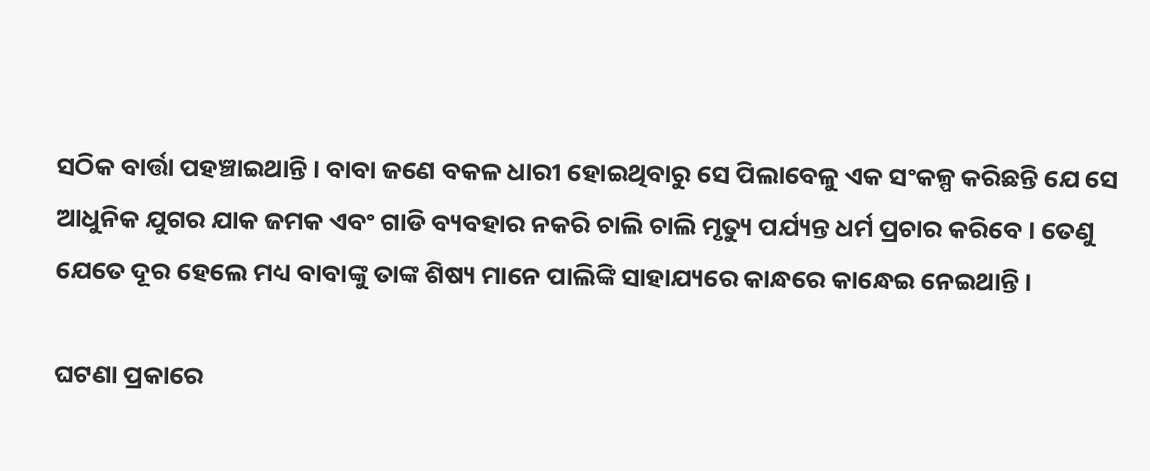ସଠିକ ବାର୍ତ୍ତା ପହଞ୍ଚାଇଥାନ୍ତି । ବାବା ଜଣେ ବକଳ ଧାରୀ ହୋଇଥିବାରୁ ସେ ପିଲାବେଳୁ ଏକ ସଂକଳ୍ପ କରିଛନ୍ତି ଯେ ସେ ଆଧୁନିକ ଯୁଗର ଯାକ ଜମକ ଏବଂ ଗାଡି ବ୍ୟବହାର ନକରି ଚାଲି ଚାଲି ମୃତ୍ୟୁ ପର୍ଯ୍ୟନ୍ତ ଧର୍ମ ପ୍ରଚାର କରିବେ । ତେଣୁ ଯେତେ ଦୂର ହେଲେ ମଧ୍ୟ ବାବାଙ୍କୁ ତାଙ୍କ ଶିଷ୍ୟ ମାନେ ପାଲିଙ୍କି ସାହାଯ୍ୟରେ କାନ୍ଧରେ କାନ୍ଧେଇ ନେଇଥାନ୍ତି ।

ଘଟଣା ପ୍ରକାରେ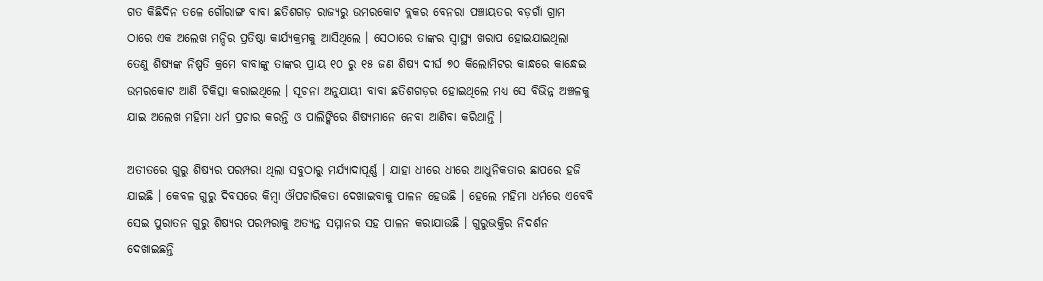ଗତ କିଛିଦିନ ତଳେ ଗୌରାଙ୍ଗ ବାବା ଛତିଶଗଡ଼ ରାଜ୍ୟରୁ ଉମରକୋଟ ବ୍ଲକର ବେନରା ପଞ୍ଚାୟତର ବଡ଼ଗାଁ ଗ୍ରାମ ଠାରେ ଏକ ଅଲେଖ ମନ୍ଦିର ପ୍ରତିଷ୍ଠା କାର୍ଯ୍ୟକ୍ରମକୁ ଆସିଥିଲେ । ସେଠାରେ ତାଙ୍କର ସ୍ୱାସ୍ଥ୍ୟ ଖରାପ ହୋଇଯାଇଥିଲା ତେଣୁ ଶିଷ୍ୟଙ୍କ ନିଷ୍ପତି କ୍ରମେ ବାବାଙ୍କୁ ତାଙ୍କର ପ୍ରାୟ ୧୦ ରୁ ୧୫ ଜଣ ଶିଷ୍ୟ ଦୀର୍ଘ ୭୦ କିଲୋମିଟର କାନ୍ଧରେ କାନ୍ଧେଇ ଉମରକୋଟ ଆଣି ଚିକିତ୍ସା କରାଇଥିଲେ । ସୂଚନା ଅନୁଯାୟୀ ବାବା ଛତିଶଗଡ଼ର ହୋଇଥିଲେ ମଧ୍ୟ ସେ ବିଭିନ୍ନ ଅଞ୍ଚଳକୁ ଯାଇ ଅଲେଖ ମହିମା ଧର୍ମ ପ୍ରଚାର କରନ୍ତି ଓ ପାଲିଙ୍କିରେ ଶିଷ୍ୟମାନେ ନେବା ଆଣିବା କରିଥାନ୍ତି ।

ଅତୀତରେ ଗୁରୁ ଶିଷ୍ୟର ପରମ୍ପରା ଥିଲା ସବୁଠାରୁ ମର୍ଯ୍ୟାଦାପୂର୍ଣ୍ଣ । ଯାହା ଧୀରେ ଧୀରେ ଆଧୁନିକତାର ଛାପରେ ହଜି ଯାଇଛି । କେବଳ ଗୁରୁ ଦିବସରେ କିମ୍ବା ଔପଚାରିକତା ଦେଖାଇବାକୁ ପାଳନ ହେଉଛି । ହେଲେ ମହିମା ଧର୍ମରେ ଏବେବି ସେଇ ପୁରାତନ ଗୁରୁ ଶିଷ୍ୟର ପରମ୍ପରାକୁ ଅତ୍ୟନ୍ତ ସମ୍ମାନର ସହ ପାଳନ କରାଯାଉଛି । ଗୁରୁଭକ୍ତିର ନିଦର୍ଶନ ଦେଖାଇଛନ୍ତି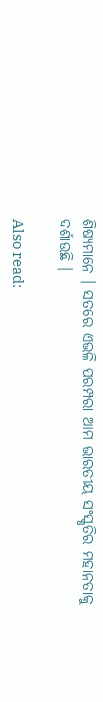ଶିଷ୍ୟମାନେ । ସତରେ ଏଭଳି ପରମ୍ପରା ଆମ ଭାରତୀୟ ସଂସ୍କୃତିର ମହାନତାକୁ ଦର୍ଶାଉଛି ।

Also read: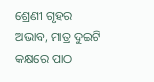ଶ୍ରେଣୀ ଗୃହର ଅଭାବ, ମାତ୍ର ଦୁଇଟି କକ୍ଷରେ ପାଠ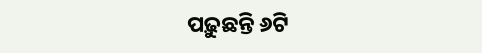ପଢ଼ୁଛନ୍ତି ୬ଟି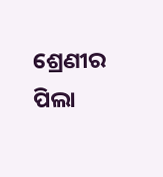ଶ୍ରେଣୀର ପିଲା